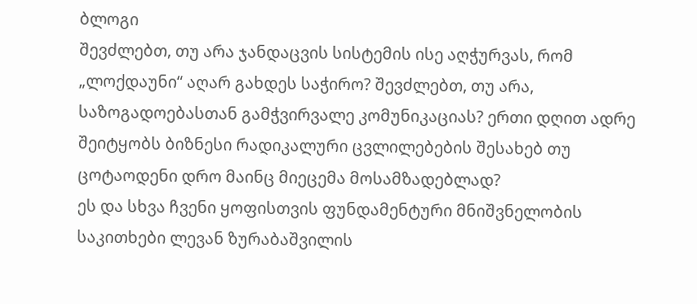ბლოგი
შევძლებთ, თუ არა ჯანდაცვის სისტემის ისე აღჭურვას, რომ „ლოქდაუნი“ აღარ გახდეს საჭირო? შევძლებთ, თუ არა, საზოგადოებასთან გამჭვირვალე კომუნიკაციას? ერთი დღით ადრე შეიტყობს ბიზნესი რადიკალური ცვლილებების შესახებ თუ ცოტაოდენი დრო მაინც მიეცემა მოსამზადებლად?
ეს და სხვა ჩვენი ყოფისთვის ფუნდამენტური მნიშვნელობის საკითხები ლევან ზურაბაშვილის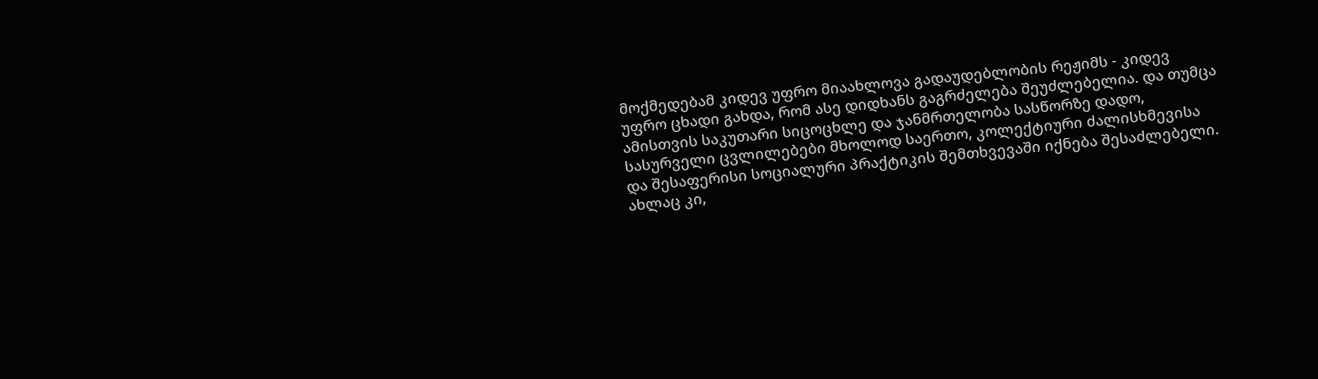მოქმედებამ კიდევ უფრო მიაახლოვა გადაუდებლობის რეჟიმს - კიდევ უფრო ცხადი გახდა, რომ ასე დიდხანს გაგრძელება შეუძლებელია. და თუმცა ამისთვის საკუთარი სიცოცხლე და ჯანმრთელობა სასწორზე დადო, სასურველი ცვლილებები მხოლოდ საერთო, კოლექტიური ძალისხმევისა და შესაფერისი სოციალური პრაქტიკის შემთხვევაში იქნება შესაძლებელი.
ახლაც კი,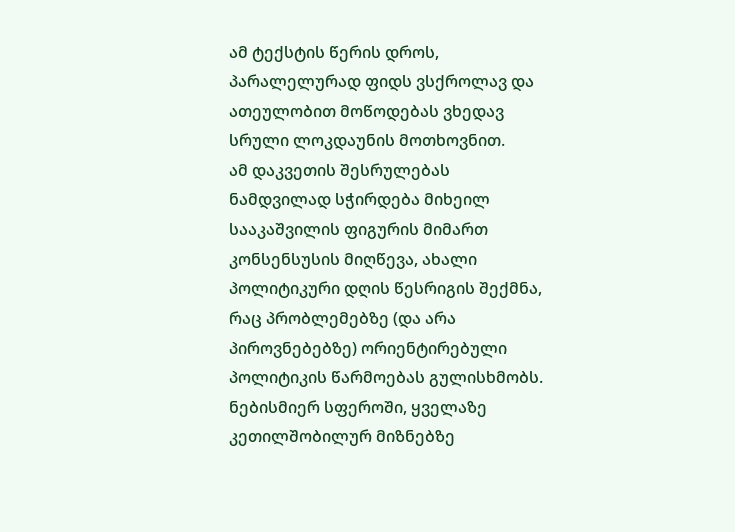ამ ტექსტის წერის დროს, პარალელურად ფიდს ვსქროლავ და ათეულობით მოწოდებას ვხედავ სრული ლოკდაუნის მოთხოვნით.
ამ დაკვეთის შესრულებას ნამდვილად სჭირდება მიხეილ სააკაშვილის ფიგურის მიმართ კონსენსუსის მიღწევა, ახალი პოლიტიკური დღის წესრიგის შექმნა, რაც პრობლემებზე (და არა პიროვნებებზე) ორიენტირებული პოლიტიკის წარმოებას გულისხმობს.
ნებისმიერ სფეროში, ყველაზე კეთილშობილურ მიზნებზე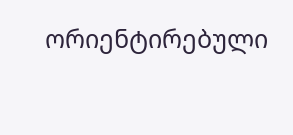ორიენტირებული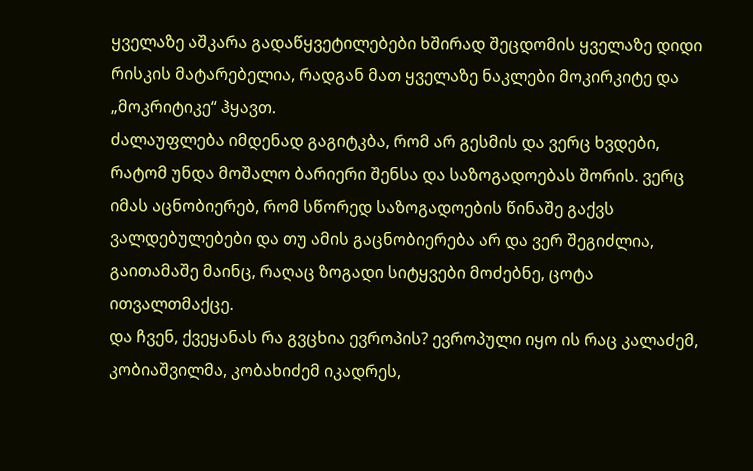ყველაზე აშკარა გადაწყვეტილებები ხშირად შეცდომის ყველაზე დიდი რისკის მატარებელია, რადგან მათ ყველაზე ნაკლები მოკირკიტე და „მოკრიტიკე“ ჰყავთ.
ძალაუფლება იმდენად გაგიტკბა, რომ არ გესმის და ვერც ხვდები, რატომ უნდა მოშალო ბარიერი შენსა და საზოგადოებას შორის. ვერც იმას აცნობიერებ, რომ სწორედ საზოგადოების წინაშე გაქვს ვალდებულებები და თუ ამის გაცნობიერება არ და ვერ შეგიძლია, გაითამაშე მაინც, რაღაც ზოგადი სიტყვები მოძებნე, ცოტა ითვალთმაქცე.
და ჩვენ, ქვეყანას რა გვცხია ევროპის? ევროპული იყო ის რაც კალაძემ, კობიაშვილმა, კობახიძემ იკადრეს,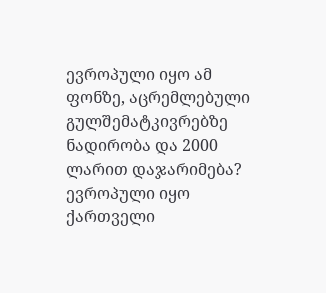ევროპული იყო ამ ფონზე, აცრემლებული გულშემატკივრებზე ნადირობა და 2000 ლარით დაჯარიმება? ევროპული იყო ქართველი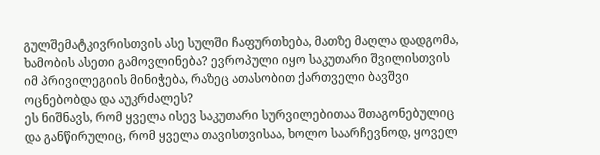გულშემატკივრისთვის ასე სულში ჩაფურთხება, მათზე მაღლა დადგომა, ხამობის ასეთი გამოვლინება? ევროპული იყო საკუთარი შვილისთვის იმ პრივილეგიის მინიჭება, რაზეც ათასობით ქართველი ბავშვი ოცნებობდა და აუკრძალეს?
ეს ნიშნავს, რომ ყველა ისევ საკუთარი სურვილებითაა შთაგონებულიც და განწირულიც, რომ ყველა თავისთვისაა, ხოლო საარჩევნოდ, ყოველ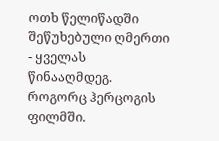ოთხ წელიწადში შეწუხებული ღმერთი - ყველას წინააღმდეგ. როგორც ჰერცოგის ფილმში.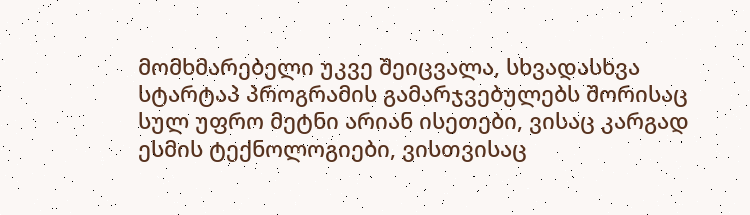მომხმარებელი უკვე შეიცვალა, სხვადასხვა სტარტაპ პროგრამის გამარჯვებულებს შორისაც სულ უფრო მეტნი არიან ისეთები, ვისაც კარგად ესმის ტექნოლოგიები, ვისთვისაც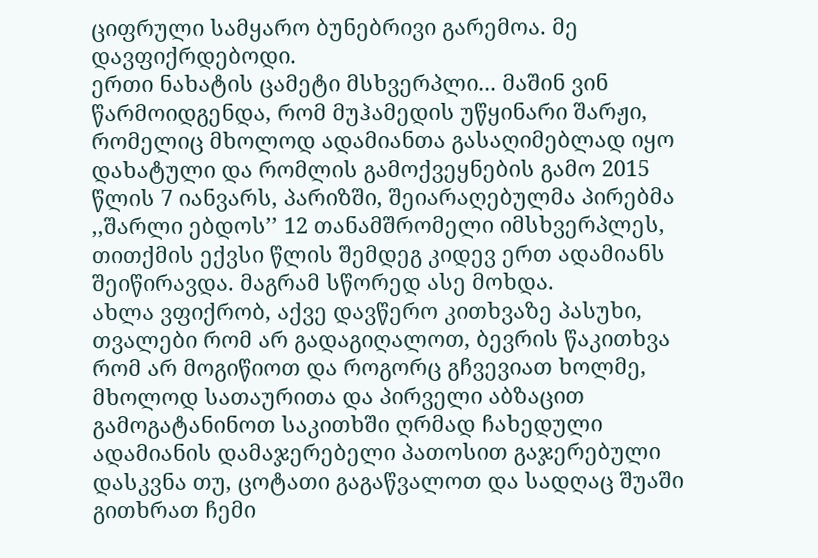ციფრული სამყარო ბუნებრივი გარემოა. მე დავფიქრდებოდი.
ერთი ნახატის ცამეტი მსხვერპლი... მაშინ ვინ წარმოიდგენდა, რომ მუჰამედის უწყინარი შარჟი, რომელიც მხოლოდ ადამიანთა გასაღიმებლად იყო დახატული და რომლის გამოქვეყნების გამო 2015 წლის 7 იანვარს, პარიზში, შეიარაღებულმა პირებმა ,,შარლი ებდოს’’ 12 თანამშრომელი იმსხვერპლეს, თითქმის ექვსი წლის შემდეგ კიდევ ერთ ადამიანს შეიწირავდა. მაგრამ სწორედ ასე მოხდა.
ახლა ვფიქრობ, აქვე დავწერო კითხვაზე პასუხი, თვალები რომ არ გადაგიღალოთ, ბევრის წაკითხვა რომ არ მოგიწიოთ და როგორც გჩვევიათ ხოლმე, მხოლოდ სათაურითა და პირველი აბზაცით გამოგატანინოთ საკითხში ღრმად ჩახედული ადამიანის დამაჯერებელი პათოსით გაჯერებული დასკვნა თუ, ცოტათი გაგაწვალოთ და სადღაც შუაში გითხრათ ჩემი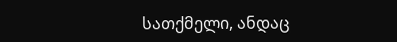სათქმელი, ანდაც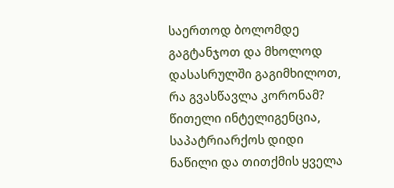საერთოდ ბოლომდე გაგტანჯოთ და მხოლოდ დასასრულში გაგიმხილოთ, რა გვასწავლა კორონამ?
წითელი ინტელიგენცია, საპატრიარქოს დიდი ნაწილი და თითქმის ყველა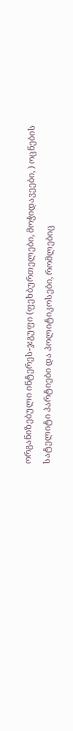ორგანიზებული ინტერეს-ჯგუფი (ფეხბურთელები, მოჭიდავეები, ) ოცნების სატელიტი პარტიები და პოლიტიკოსები, რომლებიც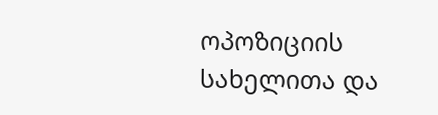ოპოზიციის სახელითა და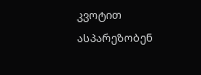კვოტით ასპარეზობენ